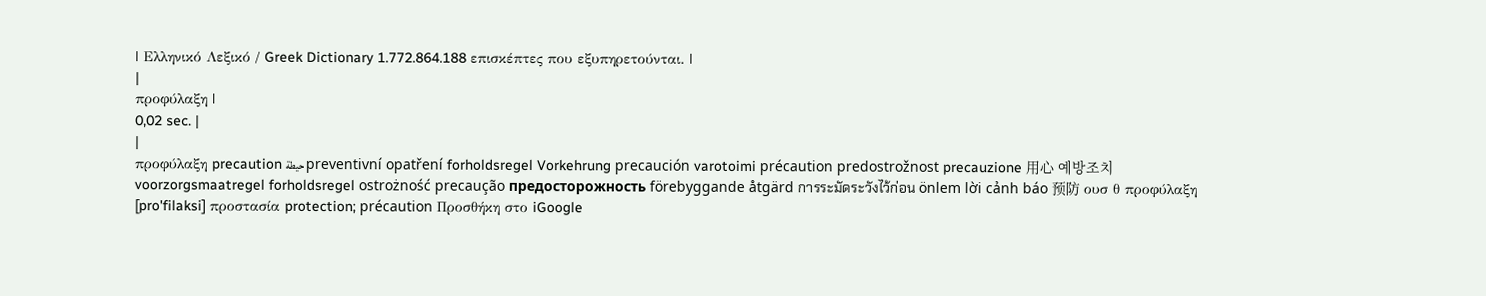| Ελληνικό Λεξικό / Greek Dictionary 1.772.864.188 επισκέπτες που εξυπηρετούνται. |
|
προφύλαξη |
0,02 sec. |
|
προφύλαξη precaution حيطة preventivní opatření forholdsregel Vorkehrung precaución varotoimi précaution predostrožnost precauzione 用心 예방조치 voorzorgsmaatregel forholdsregel ostrożność precaução предосторожность förebyggande åtgärd การระมัดระวังไว้ก่อน önlem lời cảnh báo 预防 ουσ θ προφύλαξη [pro'filaksi] προστασία protection; précaution Προσθήκη στο iGoogle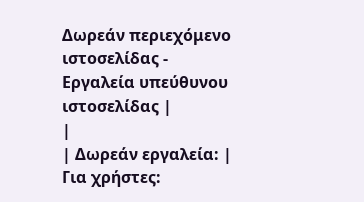Δωρεάν περιεχόμενο ιστοσελίδας - Εργαλεία υπεύθυνου ιστοσελίδας |
|
| Δωρεάν εργαλεία: |
Για χρήστες: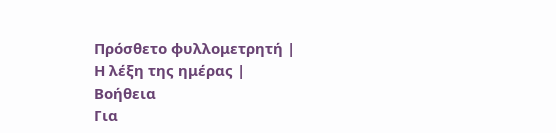Πρόσθετο φυλλομετρητή |
Η λέξη της ημέρας |
Βοήθεια
Για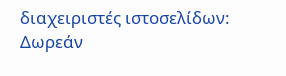διαχειριστές ιστοσελίδων: Δωρεάν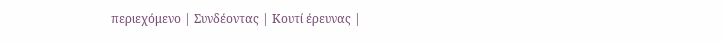περιεχόμενο | Συνδέοντας | Κουτί έρευνας |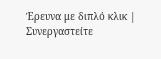Έρευνα με διπλό κλικ | Συνεργαστείτε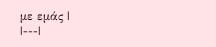με εμάς |
|---|